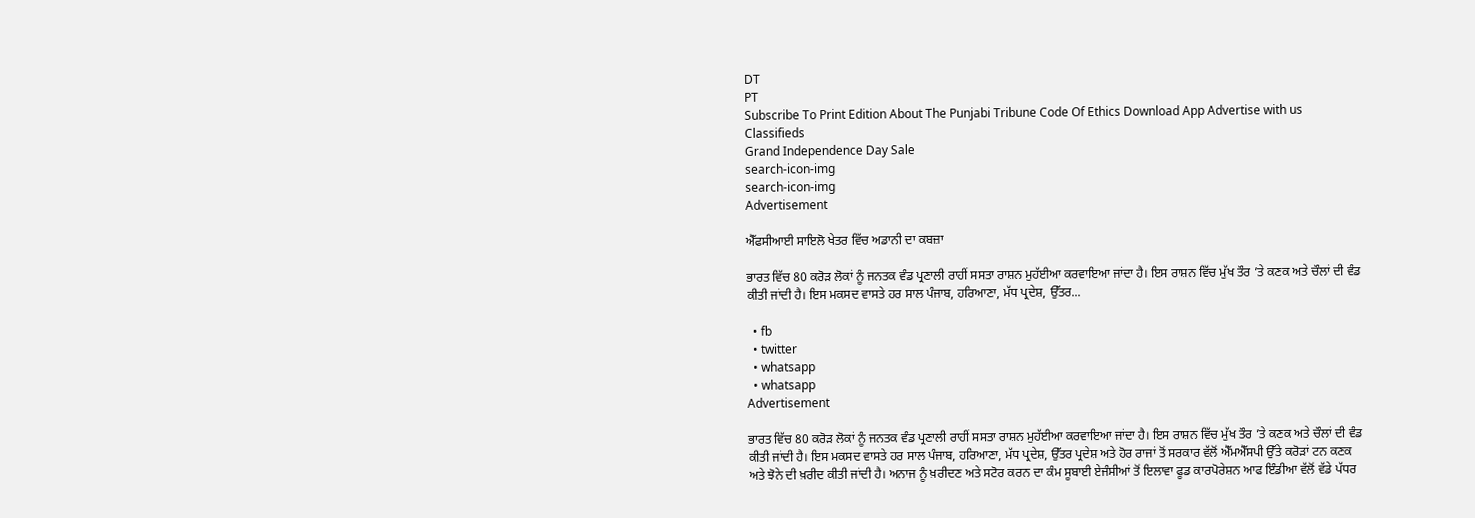DT
PT
Subscribe To Print Edition About The Punjabi Tribune Code Of Ethics Download App Advertise with us Classifieds
Grand Independence Day Sale
search-icon-img
search-icon-img
Advertisement

ਐੱਫਸੀਆਈ ਸਾਇਲੋ ਖੇਤਰ ਵਿੱਚ ਅਡਾਨੀ ਦਾ ਕਬਜ਼ਾ

ਭਾਰਤ ਵਿੱਚ 80 ਕਰੋੜ ਲੋਕਾਂ ਨੂੰ ਜਨਤਕ ਵੰਡ ਪ੍ਰਣਾਲੀ ਰਾਹੀਂ ਸਸਤਾ ਰਾਸ਼ਨ ਮੁਹੱਈਆ ਕਰਵਾਇਆ ਜਾਂਦਾ ਹੈ। ਇਸ ਰਾਸ਼ਨ ਵਿੱਚ ਮੁੱਖ ਤੌਰ ’ਤੇ ਕਣਕ ਅਤੇ ਚੌਲਾਂ ਦੀ ਵੰਡ ਕੀਤੀ ਜਾਂਦੀ ਹੈ। ਇਸ ਮਕਸਦ ਵਾਸਤੇ ਹਰ ਸਾਲ ਪੰਜਾਬ, ਹਰਿਆਣਾ, ਮੱਧ ਪ੍ਰਦੇਸ਼, ਉੱਤਰ...

  • fb
  • twitter
  • whatsapp
  • whatsapp
Advertisement

ਭਾਰਤ ਵਿੱਚ 80 ਕਰੋੜ ਲੋਕਾਂ ਨੂੰ ਜਨਤਕ ਵੰਡ ਪ੍ਰਣਾਲੀ ਰਾਹੀਂ ਸਸਤਾ ਰਾਸ਼ਨ ਮੁਹੱਈਆ ਕਰਵਾਇਆ ਜਾਂਦਾ ਹੈ। ਇਸ ਰਾਸ਼ਨ ਵਿੱਚ ਮੁੱਖ ਤੌਰ ’ਤੇ ਕਣਕ ਅਤੇ ਚੌਲਾਂ ਦੀ ਵੰਡ ਕੀਤੀ ਜਾਂਦੀ ਹੈ। ਇਸ ਮਕਸਦ ਵਾਸਤੇ ਹਰ ਸਾਲ ਪੰਜਾਬ, ਹਰਿਆਣਾ, ਮੱਧ ਪ੍ਰਦੇਸ਼, ਉੱਤਰ ਪ੍ਰਦੇਸ਼ ਅਤੇ ਹੋਰ ਰਾਜਾਂ ਤੋਂ ਸਰਕਾਰ ਵੱਲੋਂ ਐੱਮਐੱਸਪੀ ਉੱਤੇ ਕਰੋੜਾਂ ਟਨ ਕਣਕ ਅਤੇ ਝੋਨੇ ਦੀ ਖ਼ਰੀਦ ਕੀਤੀ ਜਾਂਦੀ ਹੈ। ਅਨਾਜ ਨੂੰ ਖ਼ਰੀਦਣ ਅਤੇ ਸਟੋਰ ਕਰਨ ਦਾ ਕੰਮ ਸੂਬਾਈ ਏਜੰਸੀਆਂ ਤੋਂ ਇਲਾਵਾ ਫੂਡ ਕਾਰਪੋਰੇਸ਼ਨ ਆਫ ਇੰਡੀਆ ਵੱਲੋਂ ਵੱਡੇ ਪੱਧਰ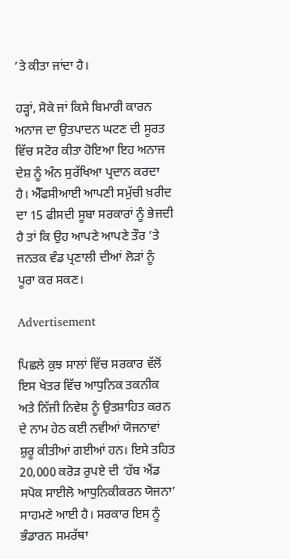’ਤੇ ਕੀਤਾ ਜਾਂਦਾ ਹੈ।

ਹੜ੍ਹਾਂ, ਸੋਕੇ ਜਾਂ ਕਿਸੇ ਬਿਮਾਰੀ ਕਾਰਨ ਅਨਾਜ ਦਾ ਉਤਪਾਦਨ ਘਟਣ ਦੀ ਸੂਰਤ ਵਿੱਚ ਸਟੋਰ ਕੀਤਾ ਹੋਇਆ ਇਹ ਅਨਾਜ ਦੇਸ਼ ਨੂੰ ਅੰਨ ਸੁਰੱਖਿਆ ਪ੍ਰਦਾਨ ਕਰਦਾ ਹੈ। ਐੱਫਸੀਆਈ ਆਪਣੀ ਸਮੁੱਚੀ ਖ਼ਰੀਦ ਦਾ 15 ਫੀਸਦੀ ਸੂਬਾ ਸਰਕਾਰਾਂ ਨੂੰ ਭੇਜਦੀ ਹੈ ਤਾਂ ਕਿ ਉਹ ਆਪਣੇ ਆਪਣੇ ਤੌਰ ’ਤੇ ਜਨਤਕ ਵੰਡ ਪ੍ਰਣਾਲੀ ਦੀਆਂ ਲੋੜਾਂ ਨੂੰ ਪੂਰਾ ਕਰ ਸਕਣ।

Advertisement

ਪਿਛਲੇ ਕੁਝ ਸਾਲਾਂ ਵਿੱਚ ਸਰਕਾਰ ਵੱਲੋਂ ਇਸ ਖੇਤਰ ਵਿੱਚ ਆਧੁਨਿਕ ਤਕਨੀਕ ਅਤੇ ਨਿੱਜੀ ਨਿਵੇਸ਼ ਨੂੰ ਉਤਸ਼ਾਹਿਤ ਕਰਨ ਦੇ ਨਾਮ ਹੇਠ ਕਈ ਨਵੀਆਂ ਯੋਜਨਾਵਾਂ ਸ਼ੁਰੂ ਕੀਤੀਆਂ ਗਈਆਂ ਹਨ। ਇਸੇ ਤਹਿਤ 20,000 ਕਰੋੜ ਰੁਪਏ ਦੀ ‘ਹੱਬ ਐਂਡ ਸਪੋਕ ਸਾਈਲੋ ਆਧੁਨਿਕੀਕਰਨ ਯੋਜਨਾ’ ਸਾਹਮਣੇ ਆਈ ਹੈ। ਸਰਕਾਰ ਇਸ ਨੂੰ ਭੰਡਾਰਨ ਸਮਰੱਥਾ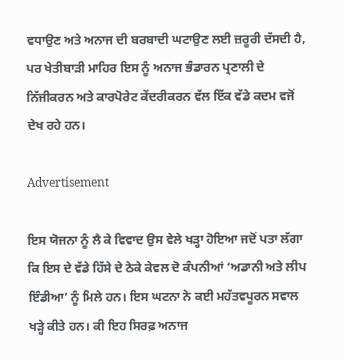ਵਧਾਉਣ ਅਤੇ ਅਨਾਜ ਦੀ ਬਰਬਾਦੀ ਘਟਾਉਣ ਲਈ ਜ਼ਰੂਰੀ ਦੱਸਦੀ ਹੈ, ਪਰ ਖੇਤੀਬਾੜੀ ਮਾਹਿਰ ਇਸ ਨੂੰ ਅਨਾਜ ਭੰਡਾਰਨ ਪ੍ਰਣਾਲੀ ਦੇ ਨਿੱਜੀਕਰਨ ਅਤੇ ਕਾਰਪੋਰੇਟ ਕੇਂਦਰੀਕਰਨ ਵੱਲ ਇੱਕ ਵੱਡੇ ਕਦਮ ਵਜੋਂ ਦੇਖ ਰਹੇ ਹਨ।

Advertisement

ਇਸ ਯੋਜਨਾ ਨੂੰ ਲੈ ਕੇ ਵਿਵਾਦ ਉਸ ਵੇਲੇ ਖੜ੍ਹਾ ਹੋਇਆ ਜਦੋਂ ਪਤਾ ਲੱਗਾ ਕਿ ਇਸ ਦੇ ਵੱਡੇ ਹਿੱਸੇ ਦੇ ਠੇਕੇ ਕੇਵਲ ਦੋ ਕੰਪਨੀਆਂ ‘ਅਡਾਨੀ ਅਤੇ ਲੀਪ ਇੰਡੀਆ’ ਨੂੰ ਮਿਲੇ ਹਨ। ਇਸ ਘਟਨਾ ਨੇ ਕਈ ਮਹੱਤਵਪੂਰਨ ਸਵਾਲ ਖੜ੍ਹੇ ਕੀਤੇ ਹਨ। ਕੀ ਇਹ ਸਿਰਫ਼ ਅਨਾਜ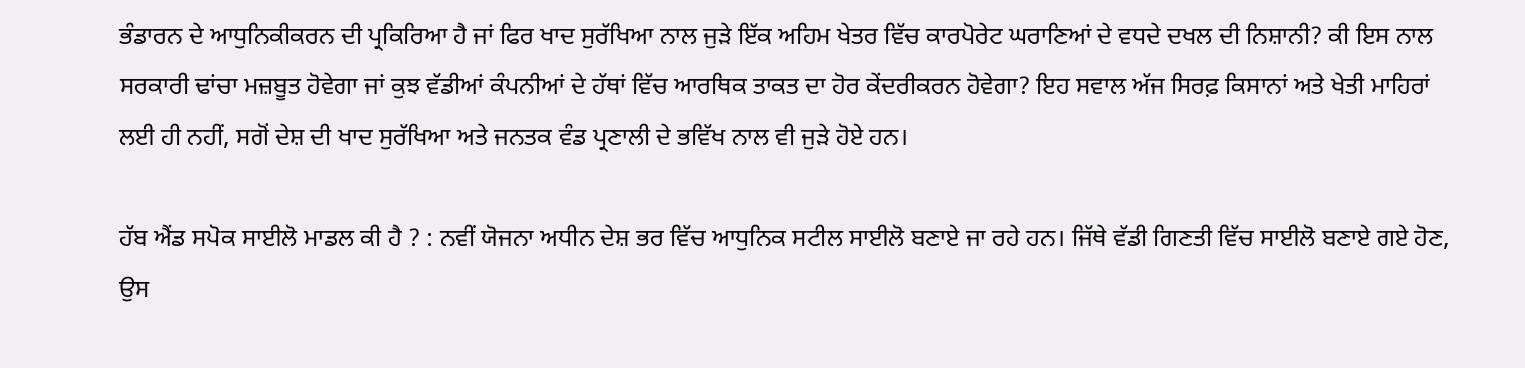ਭੰਡਾਰਨ ਦੇ ਆਧੁਨਿਕੀਕਰਨ ਦੀ ਪ੍ਰਕਿਰਿਆ ਹੈ ਜਾਂ ਫਿਰ ਖਾਦ ਸੁਰੱਖਿਆ ਨਾਲ ਜੁੜੇ ਇੱਕ ਅਹਿਮ ਖੇਤਰ ਵਿੱਚ ਕਾਰਪੋਰੇਟ ਘਰਾਣਿਆਂ ਦੇ ਵਧਦੇ ਦਖਲ ਦੀ ਨਿਸ਼ਾਨੀ? ਕੀ ਇਸ ਨਾਲ ਸਰਕਾਰੀ ਢਾਂਚਾ ਮਜ਼ਬੂਤ ਹੋਵੇਗਾ ਜਾਂ ਕੁਝ ਵੱਡੀਆਂ ਕੰਪਨੀਆਂ ਦੇ ਹੱਥਾਂ ਵਿੱਚ ਆਰਥਿਕ ਤਾਕਤ ਦਾ ਹੋਰ ਕੇਂਦਰੀਕਰਨ ਹੋਵੇਗਾ? ਇਹ ਸਵਾਲ ਅੱਜ ਸਿਰਫ਼ ਕਿਸਾਨਾਂ ਅਤੇ ਖੇਤੀ ਮਾਹਿਰਾਂ ਲਈ ਹੀ ਨਹੀਂ, ਸਗੋਂ ਦੇਸ਼ ਦੀ ਖਾਦ ਸੁਰੱਖਿਆ ਅਤੇ ਜਨਤਕ ਵੰਡ ਪ੍ਰਣਾਲੀ ਦੇ ਭਵਿੱਖ ਨਾਲ ਵੀ ਜੁੜੇ ਹੋਏ ਹਨ।

ਹੱਬ ਐਂਡ ਸਪੋਕ ਸਾਈਲੋ ਮਾਡਲ ਕੀ ਹੈ ? : ਨਵੀਂ ਯੋਜਨਾ ਅਧੀਨ ਦੇਸ਼ ਭਰ ਵਿੱਚ ਆਧੁਨਿਕ ਸਟੀਲ ਸਾਈਲੋ ਬਣਾਏ ਜਾ ਰਹੇ ਹਨ। ਜਿੱਥੇ ਵੱਡੀ ਗਿਣਤੀ ਵਿੱਚ ਸਾਈਲੋ ਬਣਾਏ ਗਏ ਹੋਣ, ਉਸ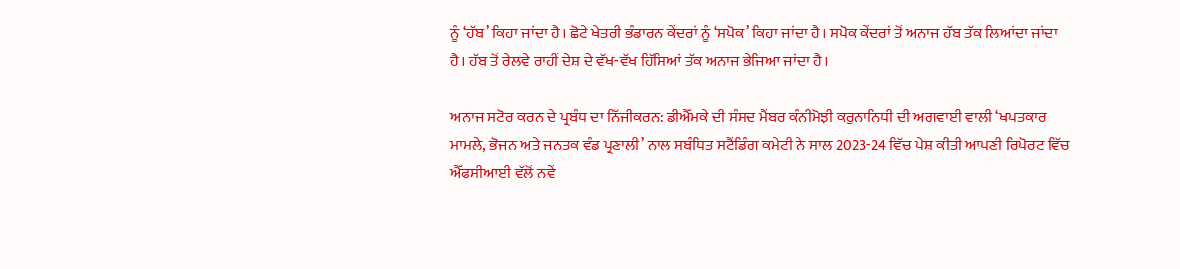ਨੂੰ ‘ਹੱਬ’ ਕਿਹਾ ਜਾਂਦਾ ਹੈ। ਛੋਟੇ ਖੇਤਰੀ ਭੰਡਾਰਨ ਕੇਂਦਰਾਂ ਨੂੰ ‘ਸਪੋਕ’ ਕਿਹਾ ਜਾਂਦਾ ਹੈ। ਸਪੋਕ ਕੇਂਦਰਾਂ ਤੋਂ ਅਨਾਜ ਹੱਬ ਤੱਕ ਲਿਆਂਦਾ ਜਾਂਦਾ ਹੈ। ਹੱਬ ਤੋਂ ਰੇਲਵੇ ਰਾਹੀਂ ਦੇਸ਼ ਦੇ ਵੱਖ-ਵੱਖ ਹਿੱਸਿਆਂ ਤੱਕ ਅਨਾਜ ਭੇਜਿਆ ਜਾਂਦਾ ਹੈ।

ਅਨਾਜ ਸਟੋਰ ਕਰਨ ਦੇ ਪ੍ਰਬੰਧ ਦਾ ਨਿੱਜੀਕਰਨ: ਡੀਐੱਮਕੇ ਦੀ ਸੰਸਦ ਮੈਂਬਰ ਕੰਨੀਮੋਝੀ ਕਰੁਨਾਨਿਧੀ ਦੀ ਅਗਵਾਈ ਵਾਲੀ ‘ਖਪਤਕਾਰ ਮਾਮਲੇ, ਭੋਜਨ ਅਤੇ ਜਨਤਕ ਵੰਡ ਪ੍ਰਣਾਲੀ’ ਨਾਲ ਸਬੰਧਿਤ ਸਟੈਂਡਿੰਗ ਕਮੇਟੀ ਨੇ ਸਾਲ 2023-24 ਵਿੱਚ ਪੇਸ਼ ਕੀਤੀ ਆਪਣੀ ਰਿਪੋਰਟ ਵਿੱਚ ਐੱਫਸੀਆਈ ਵੱਲੋਂ ਨਵੇਂ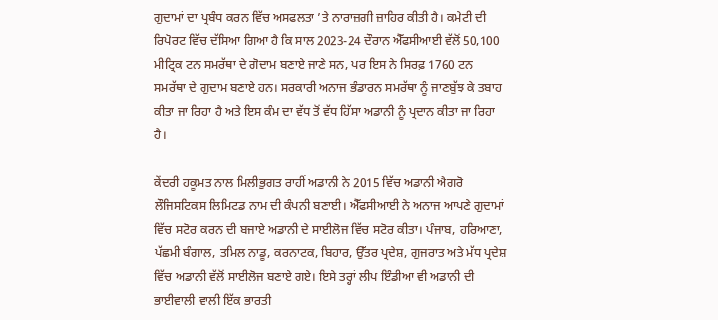ਗੁਦਾਮਾਂ ਦਾ ਪ੍ਰਬੰਧ ਕਰਨ ਵਿੱਚ ਅਸਫਲਤਾ ’ਤੇ ਨਾਰਾਜ਼ਗੀ ਜ਼ਾਹਿਰ ਕੀਤੀ ਹੈ। ਕਮੇਟੀ ਦੀ ਰਿਪੋਰਟ ਵਿੱਚ ਦੱਸਿਆ ਗਿਆ ਹੈ ਕਿ ਸਾਲ 2023-24 ਦੌਰਾਨ ਐੱਫਸੀਆਈ ਵੱਲੋਂ 50,100 ਮੀਟ੍ਰਿਕ ਟਨ ਸਮਰੱਥਾ ਦੇ ਗੋਦਾਮ ਬਣਾਏ ਜਾਣੇ ਸਨ, ਪਰ ਇਸ ਨੇ ਸਿਰਫ਼ 1760 ਟਨ ਸਮਰੱਥਾ ਦੇ ਗੁਦਾਮ ਬਣਾਏ ਹਨ। ਸਰਕਾਰੀ ਅਨਾਜ ਭੰਡਾਰਨ ਸਮਰੱਥਾ ਨੂੰ ਜਾਣਬੁੱਝ ਕੇ ਤਬਾਹ ਕੀਤਾ ਜਾ ਰਿਹਾ ਹੈ ਅਤੇ ਇਸ ਕੰਮ ਦਾ ਵੱਧ ਤੋਂ ਵੱਧ ਹਿੱਸਾ ਅਡਾਨੀ ਨੂੰ ਪ੍ਰਦਾਨ ਕੀਤਾ ਜਾ ਰਿਹਾ ਹੈ।

ਕੇਂਦਰੀ ਹਕੂਮਤ ਨਾਲ ਮਿਲੀਭੁਗਤ ਰਾਹੀਂ ਅਡਾਨੀ ਨੇ 2015 ਵਿੱਚ ਅਡਾਨੀ ਐਗਰੋ ਲੌਜਿਸਟਿਕਸ ਲਿਮਿਟਡ ਨਾਮ ਦੀ ਕੰਪਨੀ ਬਣਾਈ। ਐੱਫਸੀਆਈ ਨੇ ਅਨਾਜ ਆਪਣੇ ਗੁਦਾਮਾਂ ਵਿੱਚ ਸਟੋਰ ਕਰਨ ਦੀ ਬਜਾਏ ਅਡਾਨੀ ਦੇ ਸਾਈਲੋਜ ਵਿੱਚ ਸਟੋਰ ਕੀਤਾ। ਪੰਜਾਬ, ਹਰਿਆਣਾ, ਪੱਛਮੀ ਬੰਗਾਲ, ਤਮਿਲ ਨਾਡੂ, ਕਰਨਾਟਕ, ਬਿਹਾਰ, ਉੱਤਰ ਪ੍ਰਦੇਸ਼, ਗੁਜਰਾਤ ਅਤੇ ਮੱਧ ਪ੍ਰਦੇਸ਼ ਵਿੱਚ ਅਡਾਨੀ ਵੱਲੋਂ ਸਾਈਲੋਜ ਬਣਾਏ ਗਏ। ਇਸੇ ਤਰ੍ਹਾਂ ਲੀਪ ਇੰਡੀਆ ਵੀ ਅਡਾਨੀ ਦੀ ਭਾਈਵਾਲੀ ਵਾਲੀ ਇੱਕ ਭਾਰਤੀ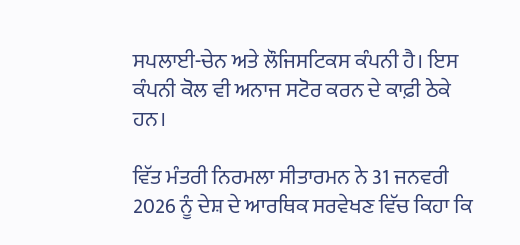ਸਪਲਾਈ-ਚੇਨ ਅਤੇ ਲੌਜਿਸਟਿਕਸ ਕੰਪਨੀ ਹੈ। ਇਸ ਕੰਪਨੀ ਕੋਲ ਵੀ ਅਨਾਜ ਸਟੋਰ ਕਰਨ ਦੇ ਕਾਫ਼ੀ ਠੇਕੇ ਹਨ।

ਵਿੱਤ ਮੰਤਰੀ ਨਿਰਮਲਾ ਸੀਤਾਰਮਨ ਨੇ 31 ਜਨਵਰੀ 2026 ਨੂੰ ਦੇਸ਼ ਦੇ ਆਰਥਿਕ ਸਰਵੇਖਣ ਵਿੱਚ ਕਿਹਾ ਕਿ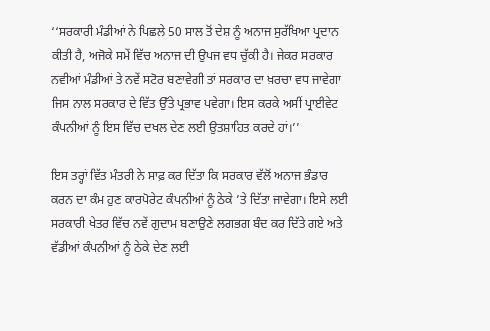‘‘ਸਰਕਾਰੀ ਮੰਡੀਆਂ ਨੇ ਪਿਛਲੇ 50 ਸਾਲ ਤੋਂ ਦੇਸ਼ ਨੂੰ ਅਨਾਜ ਸੁਰੱਖਿਆ ਪ੍ਰਦਾਨ ਕੀਤੀ ਹੈ, ਅਜੋਕੇ ਸਮੇਂ ਵਿੱਚ ਅਨਾਜ ਦੀ ਉਪਜ ਵਧ ਚੁੱਕੀ ਹੈ। ਜੇਕਰ ਸਰਕਾਰ ਨਵੀਆਂ ਮੰਡੀਆਂ ਤੇ ਨਵੇਂ ਸਟੋਰ ਬਣਾਵੇਗੀ ਤਾਂ ਸਰਕਾਰ ਦਾ ਖ਼ਰਚਾ ਵਧ ਜਾਵੇਗਾ ਜਿਸ ਨਾਲ ਸਰਕਾਰ ਦੇ ਵਿੱਤ ਉੱਤੇ ਪ੍ਰਭਾਵ ਪਵੇਗਾ। ਇਸ ਕਰਕੇ ਅਸੀਂ ਪ੍ਰਾਈਵੇਟ ਕੰਪਨੀਆਂ ਨੂੰ ਇਸ ਵਿੱਚ ਦਖਲ ਦੇਣ ਲਈ ਉਤਸ਼ਾਹਿਤ ਕਰਦੇ ਹਾਂ।’’

ਇਸ ਤਰ੍ਹਾਂ ਵਿੱਤ ਮੰਤਰੀ ਨੇ ਸਾਫ਼ ਕਰ ਦਿੱਤਾ ਕਿ ਸਰਕਾਰ ਵੱਲੋਂ ਅਨਾਜ ਭੰਡਾਰ ਕਰਨ ਦਾ ਕੰਮ ਹੁਣ ਕਾਰਪੋਰੇਟ ਕੰਪਨੀਆਂ ਨੂੰ ਠੇਕੇ ’ਤੇ ਦਿੱਤਾ ਜਾਵੇਗਾ। ਇਸੇ ਲਈ ਸਰਕਾਰੀ ਖੇਤਰ ਵਿੱਚ ਨਵੇਂ ਗੁਦਾਮ ਬਣਾਉਣੇ ਲਗਭਗ ਬੰਦ ਕਰ ਦਿੱਤੇ ਗਏ ਅਤੇ ਵੱਡੀਆਂ ਕੰਪਨੀਆਂ ਨੂੰ ਠੇਕੇ ਦੇਣ ਲਈ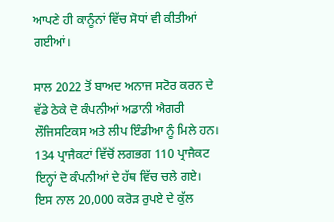ਆਪਣੇ ਹੀ ਕਾਨੂੰਨਾਂ ਵਿੱਚ ਸੋਧਾਂ ਵੀ ਕੀਤੀਆਂ ਗਈਆਂ।

ਸਾਲ 2022 ਤੋਂ ਬਾਅਦ ਅਨਾਜ ਸਟੋਰ ਕਰਨ ਦੇ ਵੱਡੇ ਠੇਕੇ ਦੋ ਕੰਪਨੀਆਂ ਅਡਾਨੀ ਐਗਰੀ ਲੌਜਿਸਟਿਕਸ ਅਤੇ ਲੀਪ ਇੰਡੀਆ ਨੂੰ ਮਿਲੇ ਹਨ। 134 ਪ੍ਰਾਜੈਕਟਾਂ ਵਿੱਚੋਂ ਲਗਭਗ 110 ਪ੍ਰਾਜੈਕਟ ਇਨ੍ਹਾਂ ਦੋ ਕੰਪਨੀਆਂ ਦੇ ਹੱਥ ਵਿੱਚ ਚਲੇ ਗਏ। ਇਸ ਨਾਲ 20,000 ਕਰੋੜ ਰੁਪਏ ਦੇ ਕੁੱਲ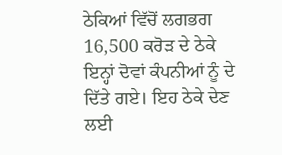ਠੇਕਿਆਂ ਵਿੱਚੋਂ ਲਗਭਗ 16,500 ਕਰੋੜ ਦੇ ਠੇਕੇ ਇਨ੍ਹਾਂ ਦੋਵਾਂ ਕੰਪਨੀਆਂ ਨੂੰ ਦੇ ਦਿੱਤੇ ਗਏ। ਇਹ ਠੇਕੇ ਦੇਣ ਲਈ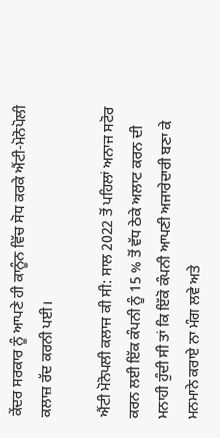ਕੇਂਦਰ ਸਰਕਾਰ ਨੂੰ ਆਪਣੇ ਹੀ ਕਾਨੂੰਨ ਵਿੱਚ ਸੋਧ ਕਰਕੇ ਐਂਟੀ-ਮੋਨੋਪੋਲੀ ਕਲਾਜ਼ ਰੱਦ ਕਰਨੀ ਪਈ।

ਐਂਟੀ ਮੋਨੋਪਲੀ ਕਲਾਜ ਕੀ ਸੀ: ਸਾਲ 2022 ਤੋਂ ਪਹਿਲਾਂ ਅਨਾਜ ਸਟੋਰ ਕਰਨ ਲਈ ਇੱਕ ਕੰਪਨੀ ਨੂੰ 15 % ਤੋਂ ਵੱਧ ਠੇਕੇ ਅਲਾਟ ਕਰਨ ਦੀ ਮਨਾਹੀ ਹੁੰਦੀ ਸੀ ਤਾਂ ਕਿ ਇੱਕੋ ਕੰਪਨੀ ਆਪਣੀ ਅਜਾਰੇਦਾਰੀ ਬਣਾ ਕੇ ਮਨਮਾਨੇ ਕਰਾਏ ਨਾ ਮੰਗ ਲਵੇ ਅਤੇ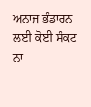ਅਨਾਜ ਭੰਡਾਰਨ ਲਈ ਕੋਈ ਸੰਕਟ ਨਾ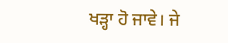ਖੜ੍ਹਾ ਹੋ ਜਾਵੇ। ਜੇ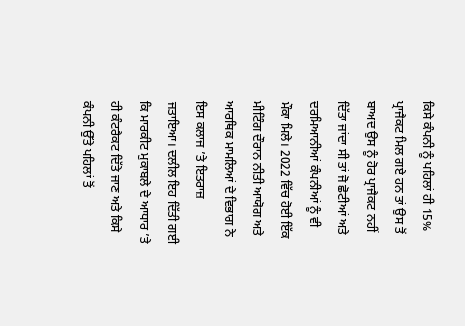ਕਿਸੇ ਕੰਪਨੀ ਨੂੰ ਪਹਿਲਾਂ ਹੀ 15% ਪ੍ਰਾਜੈਕਟ ਮਿਲ ਗਏ ਹਨ ਤਾਂ ਉਸ ਤੋਂ ਬਾਅਦ ਉਸ ਨੂੰ ਹੋਰ ਪ੍ਰਾਜੈਕਟ ਨਹੀਂ ਦਿੱਤਾ ਜਾਂਦਾ ਸੀ ਤਾਂ ਜੋ ਛੋਟੀਆਂ ਅਤੇ ਦਰਮਿਆਨੀਆਂ ਕੰਪਨੀਆਂ ਨੂੰ ਵੀ ਮੌਕਾ ਮਿਲੇ। 2022 ਵਿੱਚ ਹੋਈ ਇੱਕ ਮੀਟਿੰਗ ਦੌਰਾਨ ਨੀਤੀ ਆਯੋਗ ਅਤੇ ਆਰਥਿਕ ਮਾਮਲਿਆਂ ਦੇ ਵਿਭਾਗ ਨੇ ਇਸ ਕਲਾਜ ’ਤੇ ਇਤਰਾਜ਼ ਜਤਾਇਆ। ਦਲੀਲ ਇਹ ਦਿੱਤੀ ਗਈ ਕਿ ਮਾਰਕੀਟ ਮੁਕਾਬਲੇ ਦੇ ਆਧਾਰ ’ਤੇ ਹੀ ਕੰਟਰੈਕਟ ਦਿੱਤੇ ਜਾਣ ਅਤੇ ਕਿਸੇ ਕੰਪਨੀ ਉੱਤੇ ਪਹਿਲਾਂ ਤੋਂ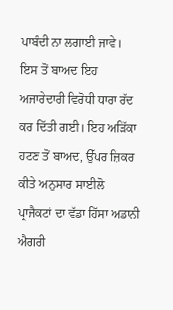ਪਾਬੰਦੀ ਨਾ ਲਗਾਈ ਜਾਵੇ। ਇਸ ਤੋਂ ਬਾਅਦ ਇਹ ਅਜਾਰੇਦਾਰੀ ਵਿਰੋਧੀ ਧਾਰਾ ਰੱਦ ਕਰ ਦਿੱਤੀ ਗਈ। ਇਹ ਅੜਿੱਕਾ ਹਟਣ ਤੋਂ ਬਾਅਦ, ਉੱਪਰ ਜ਼ਿਕਰ ਕੀਤੇ ਅਨੁਸਾਰ ਸਾਈਲੋ ਪ੍ਰਾਜੈਕਟਾਂ ਦਾ ਵੱਡਾ ਹਿੱਸਾ ਅਡਾਨੀ ਐਗਰੀ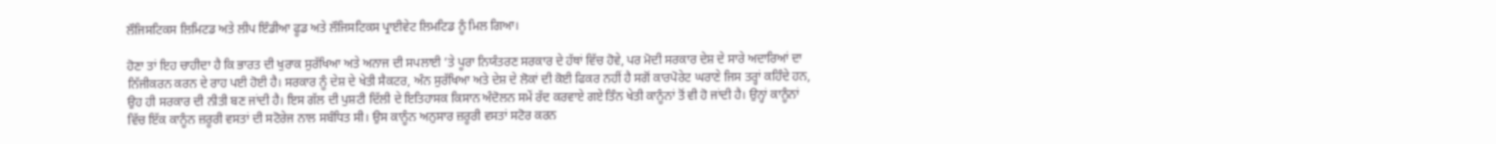ਲੌਜਿਸਟਿਕਸ ਲਿਮਿਟਡ ਅਤੇ ਲੀਪ ਇੰਡੀਆ ਫੂਡ ਅਤੇ ਲੌਜਿਸਟਿਕਸ ਪ੍ਰਾਈਵੇਟ ਲਿਮਟਿਡ ਨੂੰ ਮਿਲ ਗਿਆ।

ਹੋਣਾ ਤਾਂ ਇਹ ਚਾਹੀਦਾ ਹੈ ਕਿ ਭਾਰਤ ਦੀ ਖੁਰਾਕ ਸੁਰੱਖਿਆ ਅਤੇ ਅਨਾਜ ਦੀ ਸਪਲਾਈ ’ਤੇ ਪੂਰਾ ਨਿਯੰਤਰਣ ਸਰਕਾਰ ਦੇ ਹੱਥਾਂ ਵਿੱਚ ਹੋਵੇ, ਪਰ ਮੋਦੀ ਸਰਕਾਰ ਦੇਸ਼ ਦੇ ਸਾਰੇ ਅਦਾਰਿਆਂ ਦਾ ਨਿੱਜੀਕਰਨ ਕਰਨ ਦੇ ਰਾਹ ਪਈ ਹੋਈ ਹੈ। ਸਰਕਾਰ ਨੂੰ ਦੇਸ਼ ਦੇ ਖੇਤੀ ਸੈਕਟਰ, ਅੰਨ ਸੁਰੱਖਿਆ ਅਤੇ ਦੇਸ਼ ਦੇ ਲੋਕਾਂ ਦੀ ਕੋਈ ਫਿਕਰ ਨਹੀਂ ਹੈ ਸਗੋਂ ਕਾਰਪੋਰੇਟ ਘਰਾਣੇ ਜਿਸ ਤਰ੍ਹਾਂ ਕਹਿੰਦੇ ਹਨ, ਉਹ ਹੀ ਸਰਕਾਰ ਦੀ ਨੀਤੀ ਬਣ ਜਾਂਦੀ ਹੈ। ਇਸ ਗੱਲ ਦੀ ਪੁਸ਼ਟੀ ਦਿੱਲੀ ਦੇ ਇਤਿਹਾਸਕ ਕਿਸਾਨ ਅੰਦੋਲਨ ਸਮੇਂ ਰੱਦ ਕਰਵਾਏ ਗਏ ਤਿੰਨ ਖੇਤੀ ਕਾਨੂੰਨਾਂ ਤੋਂ ਵੀ ਹੋ ਜਾਂਦੀ ਹੈ। ਉਨ੍ਹਾਂ ਕਾਨੂੰਨਾਂ ਵਿੱਚ ਇੱਕ ਕਾਨੂੰਨ ਜ਼ਰੂਰੀ ਵਸਤਾਂ ਦੀ ਸਟੋਰੇਜ ਨਾਲ ਸਬੰਧਿਤ ਸੀ। ਉਸ ਕਾਨੂੰਨ ਅਨੁਸਾਰ ਜ਼ਰੂਰੀ ਵਸਤਾਂ ਸਟੋਰ ਕਰਨ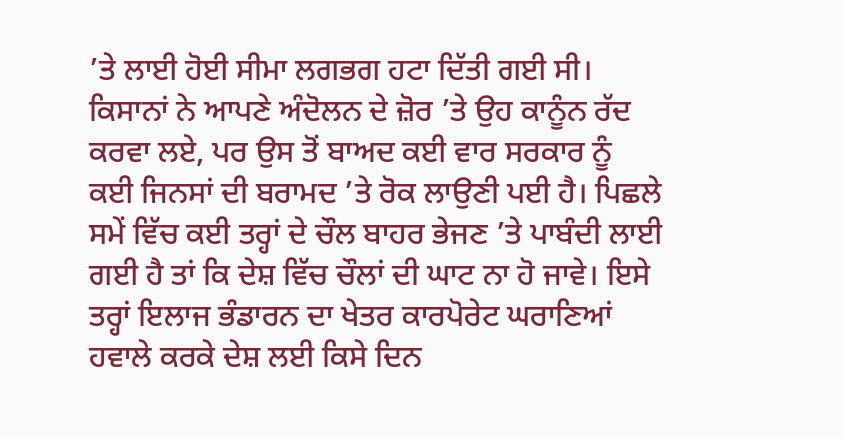’ਤੇ ਲਾਈ ਹੋਈ ਸੀਮਾ ਲਗਭਗ ਹਟਾ ਦਿੱਤੀ ਗਈ ਸੀ। ਕਿਸਾਨਾਂ ਨੇ ਆਪਣੇ ਅੰਦੋਲਨ ਦੇ ਜ਼ੋਰ ’ਤੇ ਉਹ ਕਾਨੂੰਨ ਰੱਦ ਕਰਵਾ ਲਏ, ਪਰ ਉਸ ਤੋਂ ਬਾਅਦ ਕਈ ਵਾਰ ਸਰਕਾਰ ਨੂੰ ਕਈ ਜਿਨਸਾਂ ਦੀ ਬਰਾਮਦ ’ਤੇ ਰੋਕ ਲਾਉਣੀ ਪਈ ਹੈ। ਪਿਛਲੇ ਸਮੇਂ ਵਿੱਚ ਕਈ ਤਰ੍ਹਾਂ ਦੇ ਚੌਲ ਬਾਹਰ ਭੇਜਣ ’ਤੇ ਪਾਬੰਦੀ ਲਾਈ ਗਈ ਹੈ ਤਾਂ ਕਿ ਦੇਸ਼ ਵਿੱਚ ਚੌਲਾਂ ਦੀ ਘਾਟ ਨਾ ਹੋ ਜਾਵੇ। ਇਸੇ ਤਰ੍ਹਾਂ ਇਲਾਜ ਭੰਡਾਰਨ ਦਾ ਖੇਤਰ ਕਾਰਪੋਰੇਟ ਘਰਾਣਿਆਂ ਹਵਾਲੇ ਕਰਕੇ ਦੇਸ਼ ਲਈ ਕਿਸੇ ਦਿਨ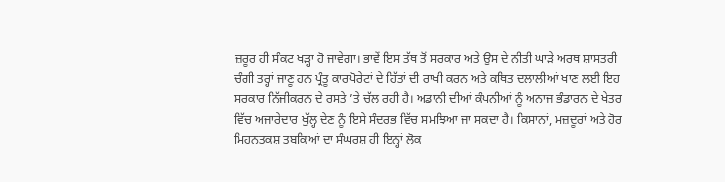ਜ਼ਰੂਰ ਹੀ ਸੰਕਟ ਖੜ੍ਹਾ ਹੋ ਜਾਵੇਗਾ। ਭਾਵੇਂ ਇਸ ਤੱਥ ਤੋਂ ਸਰਕਾਰ ਅਤੇ ਉਸ ਦੇ ਨੀਤੀ ਘਾੜੇ ਅਰਥ ਸ਼ਾਸਤਰੀ ਚੰਗੀ ਤਰ੍ਹਾਂ ਜਾਣੂ ਹਨ ਪ੍ਰੰਤੂ ਕਾਰਪੋਰੇਟਾਂ ਦੇ ਹਿੱਤਾਂ ਦੀ ਰਾਖੀ ਕਰਨ ਅਤੇ ਕਥਿਤ ਦਲਾਲੀਆਂ ਖਾਣ ਲਈ ਇਹ ਸਰਕਾਰ ਨਿੱਜੀਕਰਨ ਦੇ ਰਸਤੇ ’ਤੇ ਚੱਲ ਰਹੀ ਹੈ। ਅਡਾਨੀ ਦੀਆਂ ਕੰਪਨੀਆਂ ਨੂੰ ਅਨਾਜ ਭੰਡਾਰਨ ਦੇ ਖੇਤਰ ਵਿੱਚ ਅਜਾਰੇਦਾਰ ਖੁੱਲ੍ਹ ਦੇਣ ਨੂੰ ਇਸੇ ਸੰਦਰਭ ਵਿੱਚ ਸਮਝਿਆ ਜਾ ਸਕਦਾ ਹੈ। ਕਿਸਾਨਾਂ, ਮਜ਼ਦੂਰਾਂ ਅਤੇ ਹੋਰ ਮਿਹਨਤਕਸ਼ ਤਬਕਿਆਂ ਦਾ ਸੰਘਰਸ਼ ਹੀ ਇਨ੍ਹਾਂ ਲੋਕ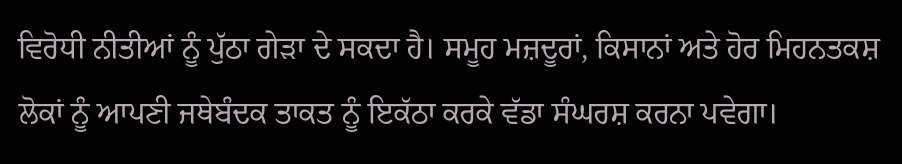ਵਿਰੋਧੀ ਨੀਤੀਆਂ ਨੂੰ ਪੁੱਠਾ ਗੇੜਾ ਦੇ ਸਕਦਾ ਹੈ। ਸਮੂਹ ਮਜ਼ਦੂਰਾਂ, ਕਿਸਾਨਾਂ ਅਤੇ ਹੋਰ ਮਿਹਨਤਕਸ਼ ਲੋਕਾਂ ਨੂੰ ਆਪਣੀ ਜਥੇਬੰਦਕ ਤਾਕਤ ਨੂੰ ਇਕੱਠਾ ਕਰਕੇ ਵੱਡਾ ਸੰਘਰਸ਼ ਕਰਨਾ ਪਵੇਗਾ।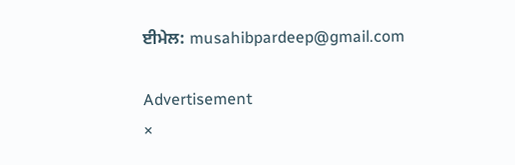ਈਮੇਲ: musahibpardeep@gmail.com

Advertisement
×